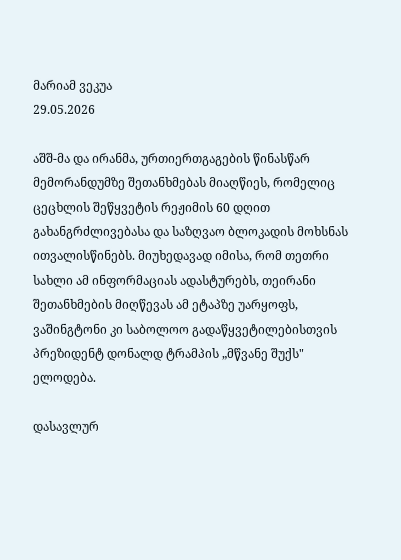მარიამ ვეკუა
29.05.2026

აშშ-მა და ირანმა, ურთიერთგაგების წინასწარ მემორანდუმზე შეთანხმებას მიაღწიეს, რომელიც ცეცხლის შეწყვეტის რეჟიმის 60 დღით გახანგრძლივებასა და საზღვაო ბლოკადის მოხსნას ითვალისწინებს. მიუხედავად იმისა, რომ თეთრი სახლი ამ ინფორმაციას ადასტურებს, თეირანი შეთანხმების მიღწევას ამ ეტაპზე უარყოფს, ვაშინგტონი კი საბოლოო გადაწყვეტილებისთვის პრეზიდენტ დონალდ ტრამპის „მწვანე შუქს" ელოდება.

დასავლურ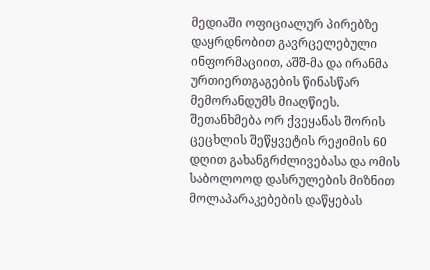მედიაში ოფიციალურ პირებზე დაყრდნობით გავრცელებული ინფორმაციით, აშშ-მა და ირანმა ურთიერთგაგების წინასწარ მემორანდუმს მიაღწიეს. შეთანხმება ორ ქვეყანას შორის ცეცხლის შეწყვეტის რეჟიმის 60 დღით გახანგრძლივებასა და ომის საბოლოოდ დასრულების მიზნით მოლაპარაკებების დაწყებას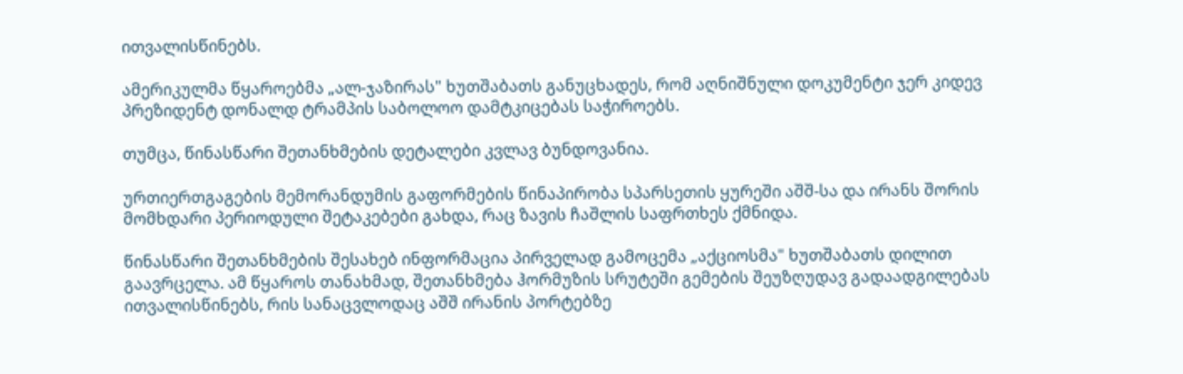ითვალისწინებს.

ამერიკულმა წყაროებმა „ალ-ჯაზირას" ხუთშაბათს განუცხადეს, რომ აღნიშნული დოკუმენტი ჯერ კიდევ პრეზიდენტ დონალდ ტრამპის საბოლოო დამტკიცებას საჭიროებს.

თუმცა, წინასწარი შეთანხმების დეტალები კვლავ ბუნდოვანია.

ურთიერთგაგების მემორანდუმის გაფორმების წინაპირობა სპარსეთის ყურეში აშშ-სა და ირანს შორის მომხდარი პერიოდული შეტაკებები გახდა, რაც ზავის ჩაშლის საფრთხეს ქმნიდა.

წინასწარი შეთანხმების შესახებ ინფორმაცია პირველად გამოცემა „აქციოსმა" ხუთშაბათს დილით გაავრცელა. ამ წყაროს თანახმად, შეთანხმება ჰორმუზის სრუტეში გემების შეუზღუდავ გადაადგილებას ითვალისწინებს, რის სანაცვლოდაც აშშ ირანის პორტებზე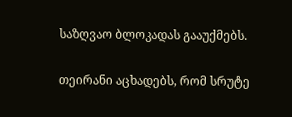საზღვაო ბლოკადას გააუქმებს.

თეირანი აცხადებს, რომ სრუტე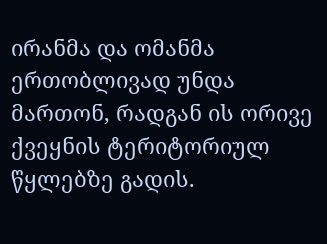ირანმა და ომანმა ერთობლივად უნდა მართონ, რადგან ის ორივე ქვეყნის ტერიტორიულ წყლებზე გადის.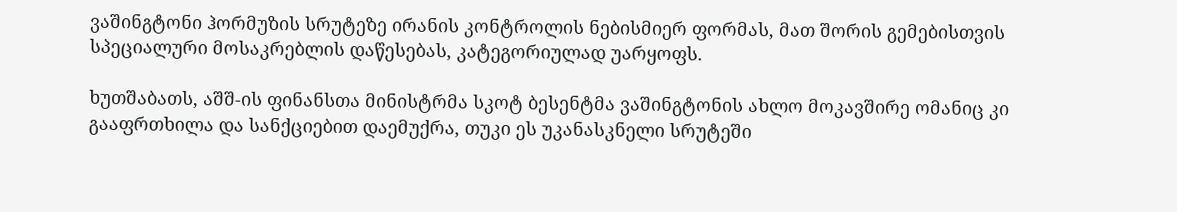ვაშინგტონი ჰორმუზის სრუტეზე ირანის კონტროლის ნებისმიერ ფორმას, მათ შორის გემებისთვის სპეციალური მოსაკრებლის დაწესებას, კატეგორიულად უარყოფს.

ხუთშაბათს, აშშ-ის ფინანსთა მინისტრმა სკოტ ბესენტმა ვაშინგტონის ახლო მოკავშირე ომანიც კი გააფრთხილა და სანქციებით დაემუქრა, თუკი ეს უკანასკნელი სრუტეში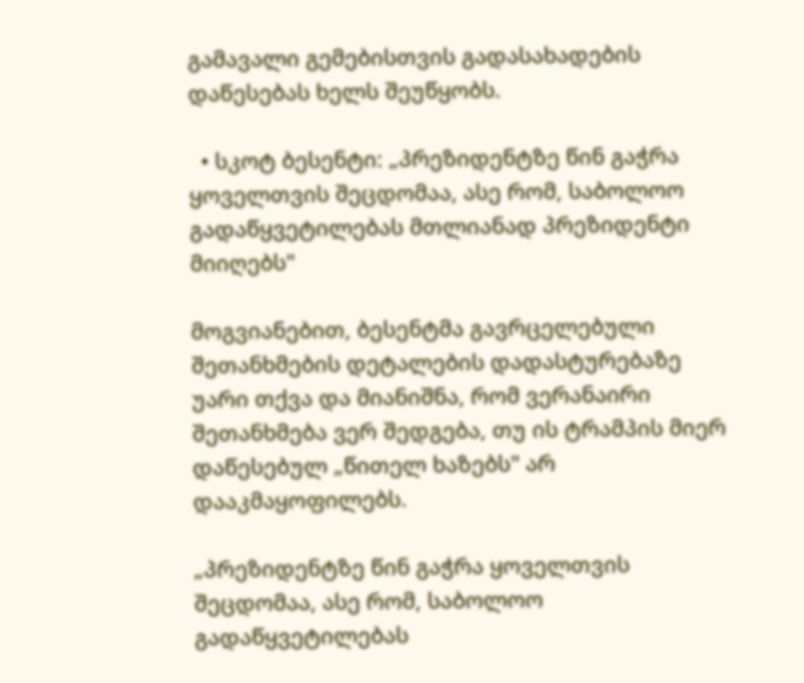გამავალი გემებისთვის გადასახადების დაწესებას ხელს შეუწყობს.

  • სკოტ ბესენტი: „პრეზიდენტზე წინ გაჭრა ყოველთვის შეცდომაა, ასე რომ, საბოლოო გადაწყვეტილებას მთლიანად პრეზიდენტი მიიღებს"

მოგვიანებით, ბესენტმა გავრცელებული შეთანხმების დეტალების დადასტურებაზე უარი თქვა და მიანიშნა, რომ ვერანაირი შეთანხმება ვერ შედგება, თუ ის ტრამპის მიერ დაწესებულ „წითელ ხაზებს" არ დააკმაყოფილებს.

„პრეზიდენტზე წინ გაჭრა ყოველთვის შეცდომაა, ასე რომ, საბოლოო გადაწყვეტილებას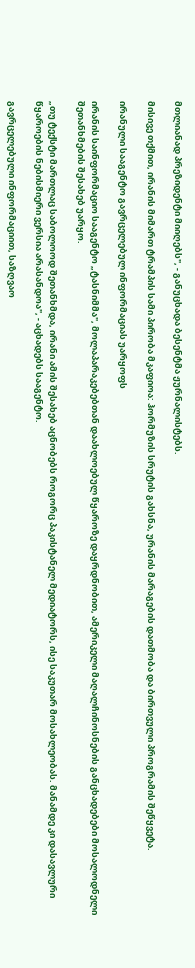მთლიანად პრეზიდენტი მიიღებს", - განუცხადა ბესენტმა ჟურნალისტებს.

მისივე თქმით, ირანის მიმართ ტრამპის სამი პირობა მკაფიოა: ჰორმუზის სრუტის გახსნა, ურანის მარაგების დათმობა და ბირთვული პროგრამის შეწყვეტა.

ირანული სააგენტო გავრცელებულ ინფორმაციას უარყოფს

ირანის საინფორმაციო სააგენტო „ტასნიმმა", მოლაპარაკებებთან დაახლოებულ წყაროზე დაყრდნობით, ამერიკელი მაღალჩინოსნების განცხადებები მოსალოდნელი შეთანხმების შესახებ უარყო.

„თუ ტექსტი მართლაც საბოლოოდ შეთანხმდა, ირანი ამის შესახებ აცნობებს როგორც პაკისტანელ მედიატორს, ისე საკუთარ მოსახლეობას. მანამდე კი დასავლური წყაროების ნებისმიერი ვერსია არასანდოა", - აცხადებს სააგენტო.

გავრცელებული ინფორმაციით, საზღვაო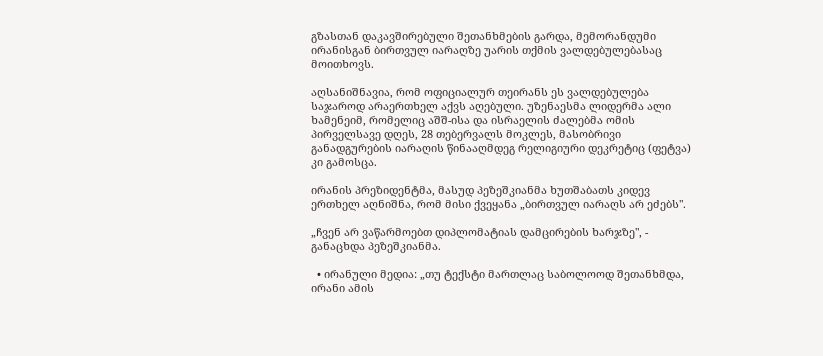გზასთან დაკავშირებული შეთანხმების გარდა, მემორანდუმი ირანისგან ბირთვულ იარაღზე უარის თქმის ვალდებულებასაც მოითხოვს.

აღსანიშნავია, რომ ოფიციალურ თეირანს ეს ვალდებულება საჯაროდ არაერთხელ აქვს აღებული. უზენაესმა ლიდერმა ალი ხამენეიმ, რომელიც აშშ-ისა და ისრაელის ძალებმა ომის პირველსავე დღეს, 28 თებერვალს მოკლეს, მასობრივი განადგურების იარაღის წინააღმდეგ რელიგიური დეკრეტიც (ფეტვა) კი გამოსცა.

ირანის პრეზიდენტმა, მასუდ პეზეშკიანმა ხუთშაბათს კიდევ ერთხელ აღნიშნა, რომ მისი ქვეყანა „ბირთვულ იარაღს არ ეძებს".

„ჩვენ არ ვაწარმოებთ დიპლომატიას დამცირების ხარჯზე", - განაცხდა პეზეშკიანმა.

  • ირანული მედია: „თუ ტექსტი მართლაც საბოლოოდ შეთანხმდა, ირანი ამის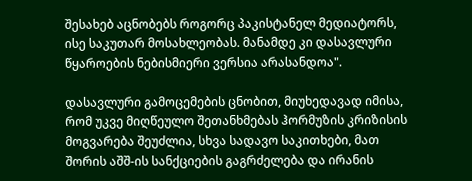შესახებ აცნობებს როგორც პაკისტანელ მედიატორს, ისე საკუთარ მოსახლეობას. მანამდე კი დასავლური წყაროების ნებისმიერი ვერსია არასანდოა".

დასავლური გამოცემების ცნობით, მიუხედავად იმისა, რომ უკვე მიღწეულო შეთანხმებას ჰორმუზის კრიზისის მოგვარება შეუძლია, სხვა სადავო საკითხები, მათ შორის აშშ-ის სანქციების გაგრძელება და ირანის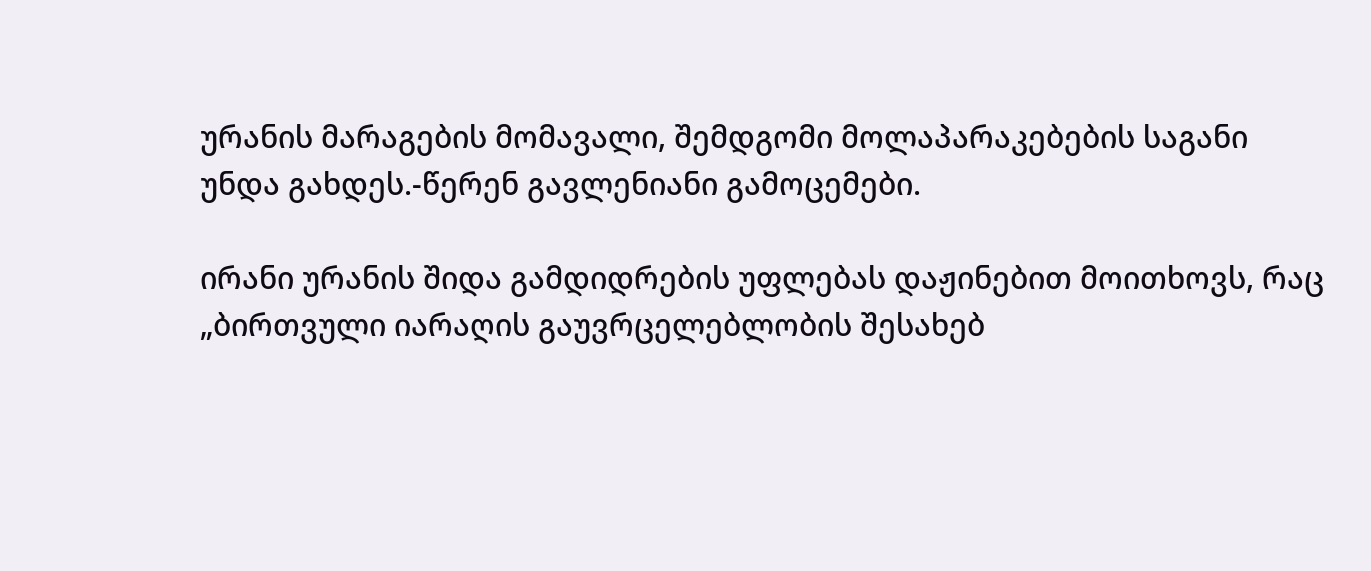ურანის მარაგების მომავალი, შემდგომი მოლაპარაკებების საგანი უნდა გახდეს.-წერენ გავლენიანი გამოცემები.

ირანი ურანის შიდა გამდიდრების უფლებას დაჟინებით მოითხოვს, რაც „ბირთვული იარაღის გაუვრცელებლობის შესახებ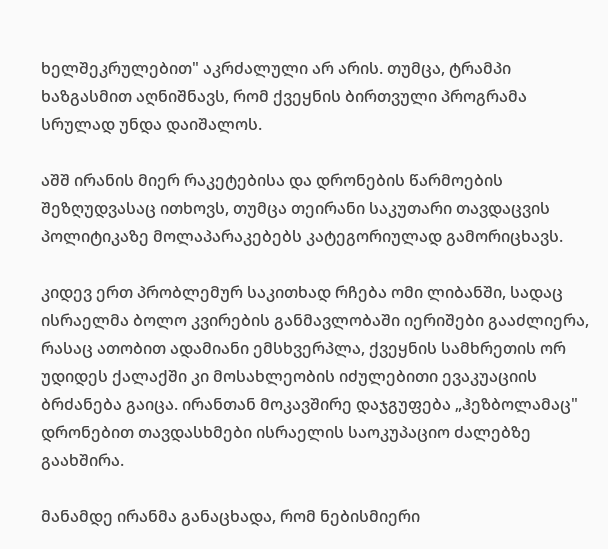ხელშეკრულებით" აკრძალული არ არის. თუმცა, ტრამპი ხაზგასმით აღნიშნავს, რომ ქვეყნის ბირთვული პროგრამა სრულად უნდა დაიშალოს.

აშშ ირანის მიერ რაკეტებისა და დრონების წარმოების შეზღუდვასაც ითხოვს, თუმცა თეირანი საკუთარი თავდაცვის პოლიტიკაზე მოლაპარაკებებს კატეგორიულად გამორიცხავს.

კიდევ ერთ პრობლემურ საკითხად რჩება ომი ლიბანში, სადაც ისრაელმა ბოლო კვირების განმავლობაში იერიშები გააძლიერა, რასაც ათობით ადამიანი ემსხვერპლა, ქვეყნის სამხრეთის ორ უდიდეს ქალაქში კი მოსახლეობის იძულებითი ევაკუაციის ბრძანება გაიცა. ირანთან მოკავშირე დაჯგუფება „ჰეზბოლამაც" დრონებით თავდასხმები ისრაელის საოკუპაციო ძალებზე გაახშირა.

მანამდე ირანმა განაცხადა, რომ ნებისმიერი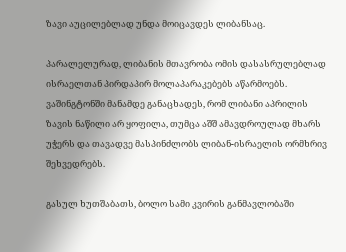ზავი აუცილებლად უნდა მოიცავდეს ლიბანსაც.

პარალელურად, ლიბანის მთავრობა ომის დასასრულებლად ისრაელთან პირდაპირ მოლაპარაკებებს აწარმოებს. ვაშინგტონში მანამდე განაცხადეს, რომ ლიბანი აპრილის ზავის ნაწილი არ ყოფილა, თუმცა აშშ ამავდროულად მხარს უჭერს და თავადვე მასპინძლობს ლიბან-ისრაელის ორმხრივ შეხვედრებს.

გასულ ხუთშაბათს, ბოლო სამი კვირის განმავლობაში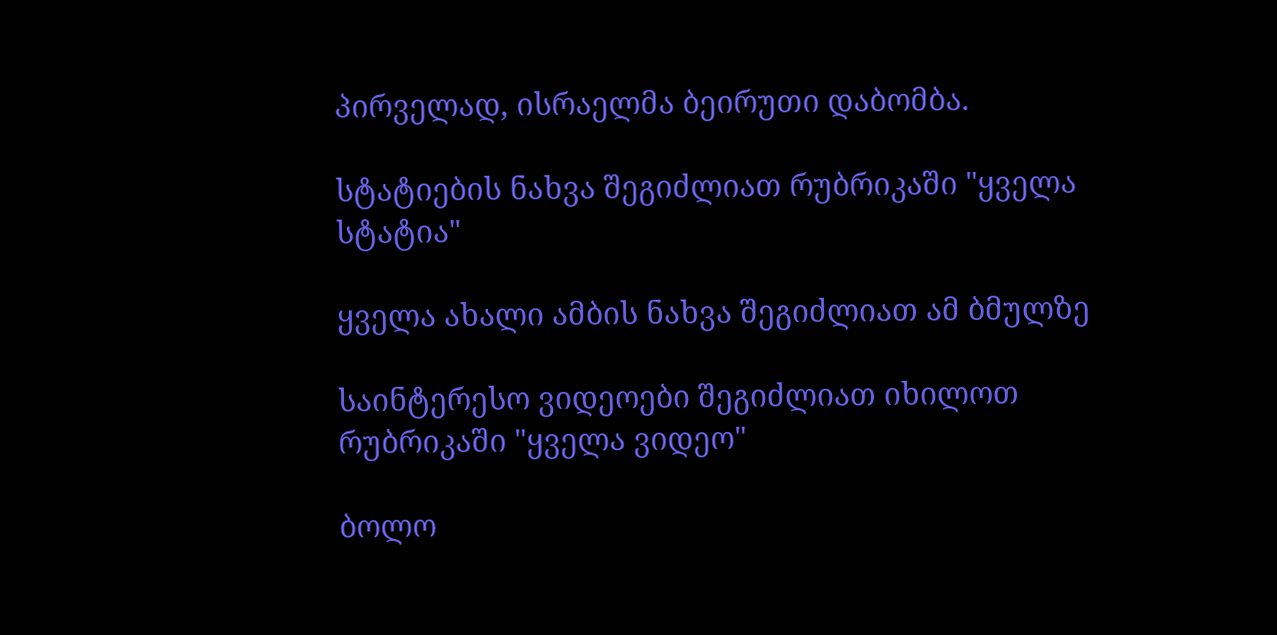პირველად, ისრაელმა ბეირუთი დაბომბა.

სტატიების ნახვა შეგიძლიათ რუბრიკაში "ყველა სტატია"

ყველა ახალი ამბის ნახვა შეგიძლიათ ამ ბმულზე

საინტერესო ვიდეოები შეგიძლიათ იხილოთ რუბრიკაში "ყველა ვიდეო"

ბოლო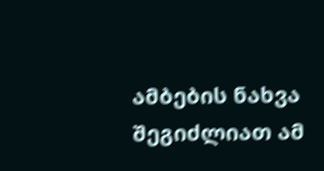ამბების ნახვა შეგიძლიათ ამ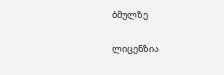ბმულზე

ლიცენზია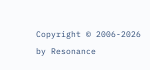Copyright © 2006-2026 by Resonance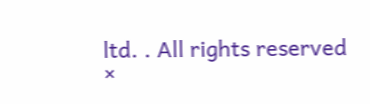ltd. . All rights reserved
×